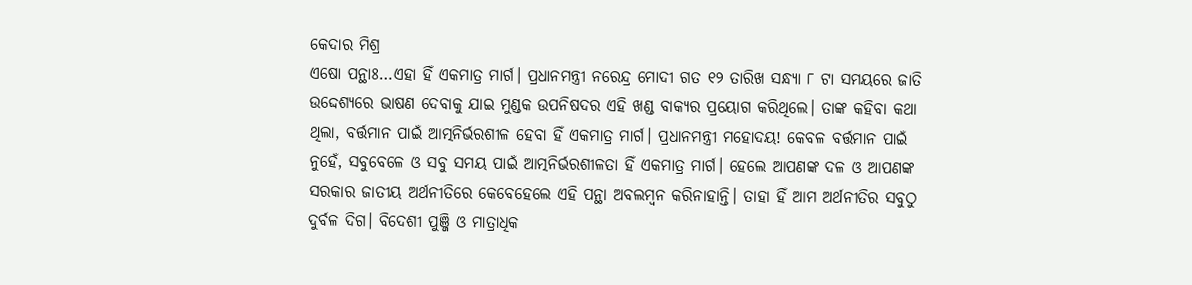କେଦାର ମିଶ୍ର
ଏଷୋ ପନ୍ଥାଃ…ଏହା ହିଁ ଏକମାତ୍ର ମାର୍ଗ। ପ୍ରଧାନମନ୍ତ୍ରୀ ନରେନ୍ଦ୍ର ମୋଦୀ ଗତ ୧୨ ତାରିଖ ସନ୍ଧ୍ୟା ୮ ଟା ସମୟରେ ଜାତି ଉଦ୍ଦେଶ୍ୟରେ ଭାଷଣ ଦେବାକୁ ଯାଇ ମୁଣ୍ଡକ ଉପନିଷଦର ଏହି ଖଣ୍ଡ ବାକ୍ୟର ପ୍ରୟୋଗ କରିଥିଲେ। ତାଙ୍କ କହିବା କଥା ଥିଲା, ବର୍ତ୍ତମାନ ପାଇଁ ଆତ୍ମନିର୍ଭରଶୀଳ ହେବା ହିଁ ଏକମାତ୍ର ମାର୍ଗ। ପ୍ରଧାନମନ୍ତ୍ରୀ ମହୋଦୟ! କେବଳ ବର୍ତ୍ତମାନ ପାଇଁ ନୁହେଁ, ସବୁବେଳେ ଓ ସବୁ ସମୟ ପାଇଁ ଆତ୍ମନିର୍ଭରଶୀଳତା ହିଁ ଏକମାତ୍ର ମାର୍ଗ। ହେଲେ ଆପଣଙ୍କ ଦଳ ଓ ଆପଣଙ୍କ ସରକାର ଜାତୀୟ ଅର୍ଥନୀତିରେ କେବେହେଲେ ଏହି ପନ୍ଥା ଅବଲମ୍ବନ କରିନାହାନ୍ତି। ତାହା ହିଁ ଆମ ଅର୍ଥନୀତିର ସବୁଠୁ ଦୁର୍ବଳ ଦିଗ। ବିଦେଶୀ ପୁଞ୍ଜି ଓ ମାତ୍ରାଧିକ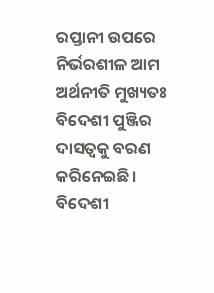ରପ୍ତାନୀ ଉପରେ ନିର୍ଭରଶୀଳ ଆମ ଅର୍ଥନୀତି ମୁଖ୍ୟତଃ ବିଦେଶୀ ପୁଞ୍ଜିର ଦାସତ୍ଵକୁ ବରଣ କରିନେଇଛି। ବିଦେଶୀ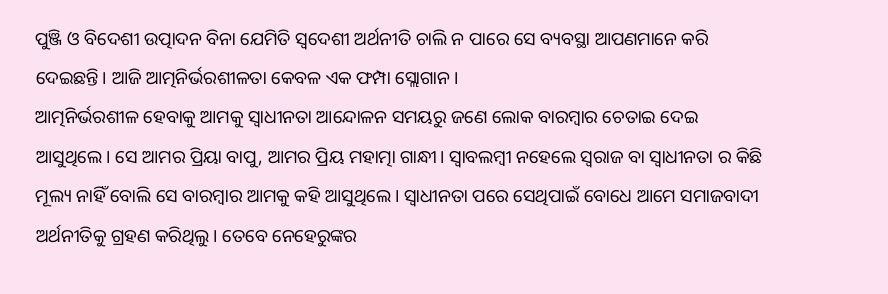ପୁଞ୍ଜି ଓ ବିଦେଶୀ ଉତ୍ପାଦନ ବିନା ଯେମିତି ସ୍ଵଦେଶୀ ଅର୍ଥନୀତି ଚାଲି ନ ପାରେ ସେ ବ୍ୟବସ୍ଥା ଆପଣମାନେ କରି ଦେଇଛନ୍ତି। ଆଜି ଆତ୍ମନିର୍ଭରଶୀଳତା କେବଳ ଏକ ଫମ୍ପା ସ୍ଲୋଗାନ।
ଆତ୍ମନିର୍ଭରଶୀଳ ହେବାକୁ ଆମକୁ ସ୍ଵାଧୀନତା ଆନ୍ଦୋଳନ ସମୟରୁ ଜଣେ ଲୋକ ବାରମ୍ବାର ଚେତାଇ ଦେଇ ଆସୁଥିଲେ। ସେ ଆମର ପ୍ରିୟା ବାପୁ, ଆମର ପ୍ରିୟ ମହାତ୍ମା ଗାନ୍ଧୀ। ସ୍ବାବଲମ୍ବୀ ନହେଲେ ସ୍ଵରାଜ ବା ସ୍ଵାଧୀନତା ର କିଛି ମୂଲ୍ୟ ନାହିଁ ବୋଲି ସେ ବାରମ୍ବାର ଆମକୁ କହି ଆସୁଥିଲେ। ସ୍ଵାଧୀନତା ପରେ ସେଥିପାଇଁ ବୋଧେ ଆମେ ସମାଜବାଦୀ ଅର୍ଥନୀତିକୁ ଗ୍ରହଣ କରିଥିଲୁ। ତେବେ ନେହେରୁଙ୍କର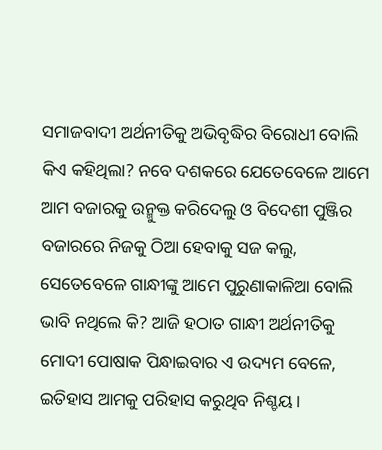ସମାଜବାଦୀ ଅର୍ଥନୀତିକୁ ଅଭିବୃଦ୍ଧିର ବିରୋଧୀ ବୋଲି କିଏ କହିଥିଲା? ନବେ ଦଶକରେ ଯେତେବେଳେ ଆମେ ଆମ ବଜାରକୁ ଉନ୍ମୁକ୍ତ କରିଦେଲୁ ଓ ବିଦେଶୀ ପୁଞ୍ଜିର ବଜାରରେ ନିଜକୁ ଠିଆ ହେବାକୁ ସଜ କଲୁ, ସେତେବେଳେ ଗାନ୍ଧୀଙ୍କୁ ଆମେ ପୁରୁଣାକାଳିଆ ବୋଲି ଭାବି ନଥିଲେ କି? ଆଜି ହଠାତ ଗାନ୍ଧୀ ଅର୍ଥନୀତିକୁ ମୋଦୀ ପୋଷାକ ପିନ୍ଧାଇବାର ଏ ଉଦ୍ୟମ ବେଳେ, ଇତିହାସ ଆମକୁ ପରିହାସ କରୁଥିବ ନିଶ୍ଚୟ।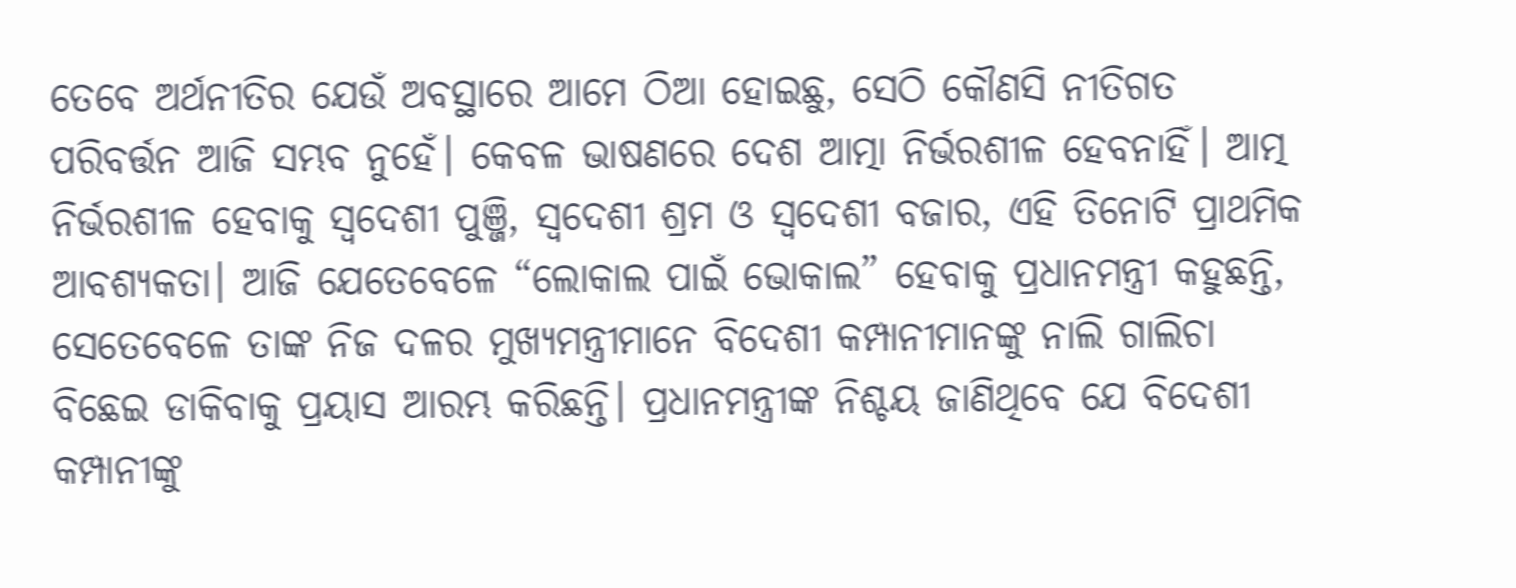ତେବେ ଅର୍ଥନୀତିର ଯେଉଁ ଅବସ୍ଥାରେ ଆମେ ଠିଆ ହୋଇଛୁ, ସେଠି କୌଣସି ନୀତିଗତ ପରିବର୍ତ୍ତନ ଆଜି ସମ୍ଭବ ନୁହେଁ। କେବଳ ଭାଷଣରେ ଦେଶ ଆତ୍ମା ନିର୍ଭରଶୀଳ ହେବନାହିଁ। ଆତ୍ମ ନିର୍ଭରଶୀଳ ହେବାକୁ ସ୍ଵଦେଶୀ ପୁଞ୍ଜି, ସ୍ଵଦେଶୀ ଶ୍ରମ ଓ ସ୍ଵଦେଶୀ ବଜାର, ଏହି ତିନୋଟି ପ୍ରାଥମିକ ଆବଶ୍ୟକତା। ଆଜି ଯେତେବେଳେ “ଲୋକାଲ ପାଇଁ ଭୋକାଲ” ହେବାକୁ ପ୍ରଧାନମନ୍ତ୍ରୀ କହୁଛନ୍ତି, ସେତେବେଳେ ତାଙ୍କ ନିଜ ଦଳର ମୁଖ୍ୟମନ୍ତ୍ରୀମାନେ ବିଦେଶୀ କମ୍ପାନୀମାନଙ୍କୁ ନାଲି ଗାଲିଚା ବିଛେଇ ଡାକିବାକୁ ପ୍ରୟାସ ଆରମ୍ଭ କରିଛନ୍ତି। ପ୍ରଧାନମନ୍ତ୍ରୀଙ୍କ ନିଶ୍ଚୟ ଜାଣିଥିବେ ଯେ ବିଦେଶୀ କମ୍ପାନୀଙ୍କୁ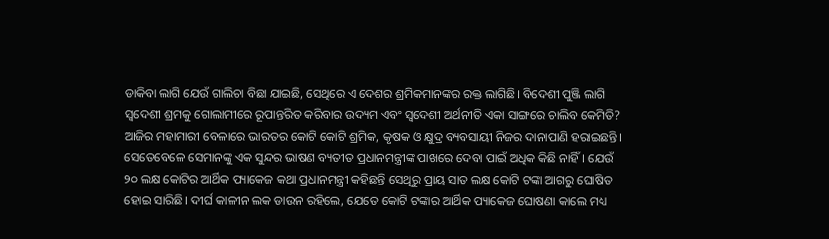ଡାକିବା ଲାଗି ଯେଉଁ ଗାଲିଚା ବିଛା ଯାଇଛି, ସେଥିରେ ଏ ଦେଶର ଶ୍ରମିକମାନଙ୍କର ରକ୍ତ ଲାଗିଛି। ବିଦେଶୀ ପୁଞ୍ଜି ଲାଗି ସ୍ଵଦେଶୀ ଶ୍ରମକୁ ଗୋଲାମୀରେ ରୂପାନ୍ତରିତ କରିବାର ଉଦ୍ୟମ ଏବଂ ସ୍ଵଦେଶୀ ଅର୍ଥନୀତି ଏକା ସାଙ୍ଗରେ ଚାଲିବ କେମିତି?
ଆଜିର ମହାମାରୀ ବେଳାରେ ଭାରତର କୋଟି କୋଟି ଶ୍ରମିକ, କୃଷକ ଓ କ୍ଷୁଦ୍ର ବ୍ୟବସାୟୀ ନିଜର ଦାନାପାଣି ହରାଇଛନ୍ତି। ସେତେବେଳେ ସେମାନଙ୍କୁ ଏକ ସୁନ୍ଦର ଭାଷଣ ବ୍ୟତୀତ ପ୍ରଧାନମନ୍ତ୍ରୀଙ୍କ ପାଖରେ ଦେବା ପାଇଁ ଅଧିକ କିଛି ନାହିଁ। ଯେଉଁ ୨୦ ଲକ୍ଷ କୋଟିର ଆର୍ଥିକ ପ୍ୟାକେଜ କଥା ପ୍ରଧାନମନ୍ତ୍ରୀ କହିଛନ୍ତି ସେଥିରୁ ପ୍ରାୟ ସାତ ଲକ୍ଷ କୋଟି ଟଙ୍କା ଆଗରୁ ଘୋଷିତ ହୋଇ ସାରିଛି। ଦୀର୍ଘ କାଳୀନ ଲକ ଡାଉନ ରହିଲେ, ଯେତେ କୋଟି ଟଙ୍କାର ଆର୍ଥିକ ପ୍ୟାକେଜ ଘୋଷଣା କାଲେ ମଧ୍ୟ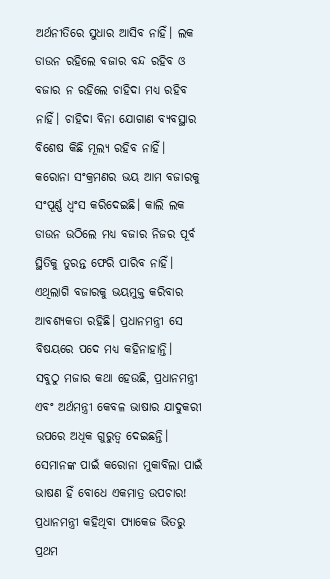ଅର୍ଥନୀତିରେ ସୁଧାର ଆସିବ ନାହିଁ। ଲକ ଡାଉନ ରହିଲେ ବଜାର ବନ୍ଦ ରହିବ ଓ ବଜାର ନ ରହିଲେ ଚାହିଦା ମଧ୍ୟ ରହିବ ନାହିଁ। ଚାହିଦା ବିନା ଯୋଗାଣ ବ୍ୟବସ୍ଥାର ବିଶେଷ କିଛି ମୂଲ୍ୟ ରହିବ ନାହିଁ। କରୋନା ସଂକ୍ରମଣର ଭୟ ଆମ ବଜାରକୁ ସଂପୂର୍ଣ୍ଣ ଧ୍ଵଂସ କରିଦେଇଛି। କାଲି ଲକ ଡାଉନ ଉଠିଲେ ମଧ୍ୟ ବଜାର ନିଜର ପୂର୍ବ ସ୍ଥିତିକୁ ତୁରନ୍ତ ଫେରି ପାରିବ ନାହିଁ। ଏଥିଲାଗି ବଜାରକୁ ଭୟମୁକ୍ତ କରିବାର ଆବଶ୍ୟକତା ରହିଛି। ପ୍ରଧାନମନ୍ତ୍ରୀ ସେ ବିଷୟରେ ପଦେ ମଧ୍ୟ କହିନାହାନ୍ତି।
ସବୁଠୁ ମଜାର କଥା ହେଉଛି, ପ୍ରଧାନମନ୍ତ୍ରୀ ଏବଂ ଅର୍ଥମନ୍ତ୍ରୀ କେବଳ ଭାଷାର ଯାଦୁକରୀ ଉପରେ ଅଧିକ ଗୁରୁତ୍ଵ ଦେଇଛନ୍ତି। ସେମାନଙ୍କ ପାଇଁ କରୋନା ମୁକାବିଲା ପାଇଁ ଭାଷଣ ହିଁ ବୋଧେ ଏକମାତ୍ର ଉପଚାର! ପ୍ରଧାନମନ୍ତ୍ରୀ କହିଥିବା ପ୍ୟାକେଜ ଭିତରୁ ପ୍ରଥମ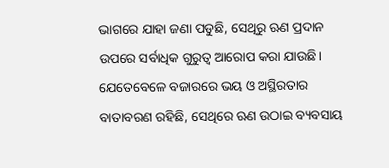ଭାଗରେ ଯାହା ଜଣା ପଡୁଛି, ସେଥିରୁ ଋଣ ପ୍ରଦାନ ଉପରେ ସର୍ବାଧିକ ଗୁରୁତ୍ଵ ଆରୋପ କରା ଯାଉଛି। ଯେତେବେଳେ ବଜାରରେ ଭୟ ଓ ଅସ୍ଥିରତାର ବାତାବରଣ ରହିଛି, ସେଥିରେ ଋଣ ଉଠାଇ ବ୍ୟବସାୟ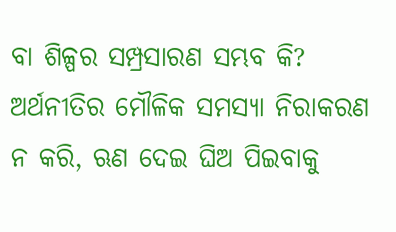ବା ଶିଳ୍ପର ସମ୍ପ୍ରସାରଣ ସମ୍ଭବ କି? ଅର୍ଥନୀତିର ମୌଳିକ ସମସ୍ୟା ନିରାକରଣ ନ କରି, ଋଣ ଦେଇ ଘିଅ ପିଇବାକୁ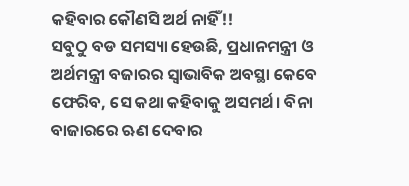କହିବାର କୌଣସି ଅର୍ଥ ନାହିଁ!!
ସବୁଠୁ ବଡ ସମସ୍ୟା ହେଉଛି, ପ୍ରଧାନମନ୍ତ୍ରୀ ଓ ଅର୍ଥମନ୍ତ୍ରୀ ବଜାରର ସ୍ଵାଭାବିକ ଅବସ୍ଥା କେବେ ଫେରିବ, ସେ କଥା କହିବାକୁ ଅସମର୍ଥ। ବିନା ବାଜାରରେ ଋଣ ଦେବାର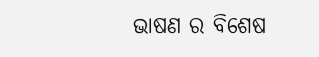ଭାଷଣ ର ବିଶେଷ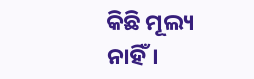କିଛି ମୂଲ୍ୟ ନାହିଁ।